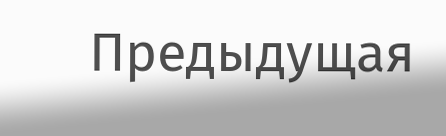Предыдущая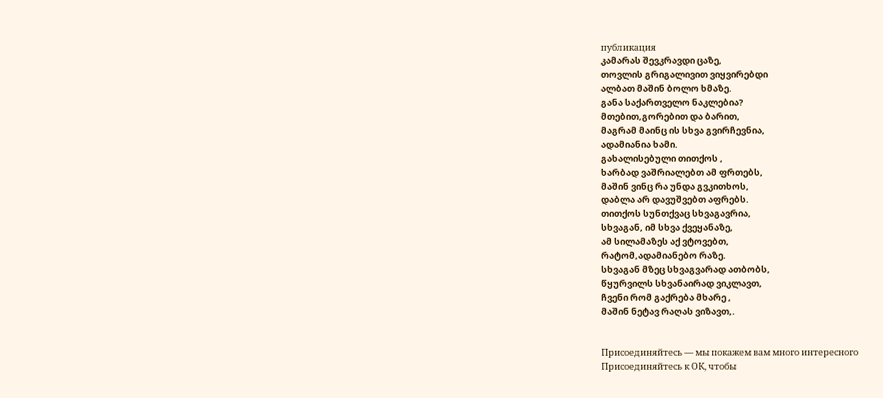публикация
კამარას შევკრავდი ცაზე,
თოვლის გრიგალივით ვიყვირებდი
ალბათ მაშინ ბოლო ხმაზე.
განა საქართველო ნაკლებია?
მთებით,გორებით და ბარით,
მაგრამ მაინც ის სხვა გვირჩევნია,
ადამიანია ხამი.
გახალისებული თითქოს ,
ხარბად ვაშრიალებთ ამ ფრთებს,
მაშინ ვინც რა უნდა გვკითხოს,
დაბლა არ დავუშვებთ აფრებს.
თითქოს სუნთქვაც სხვაგავრია,
სხვაგან, იმ სხვა ქვეყანაზე,
ამ სილამაზეს აქ ვტოვებთ,
რატომ,ადამიანებო რაზე.
სხვაგან მზეც სხვაგვარად ათბობს,
წყურვილს სხვანაირად ვიკლავთ,
ჩვენი რომ გაქრება მხარე ,
მაშინ ნეტავ რაღას ვიზავთ,.


Присоединяйтесь — мы покажем вам много интересного
Присоединяйтесь к ОК, чтобы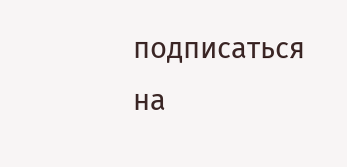подписаться на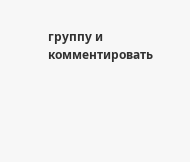группу и комментировать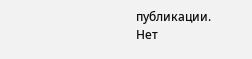публикации.
Нет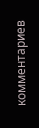комментариев